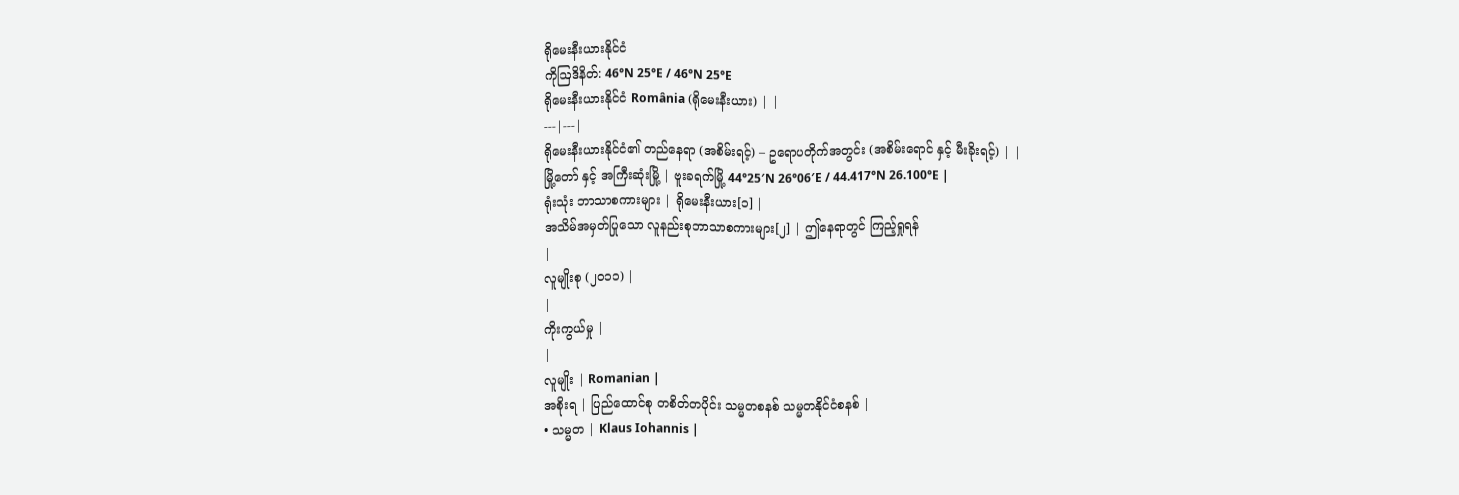ရိုမေးနီးယားနိုင်ငံ
ကိုဩဒိနိတ်: 46°N 25°E / 46°N 25°E
ရိုမေးနီးယားနိုင်ငံ România (ရိုမေးနီးယား) | |
---|---|
ရိုမေးနီးယားနိုင်ငံ၏ တည်နေရာ (အစိမ်းရင့်) – ဥရောပတိုက်အတွင်း (အစိမ်းရောင် နှင့် မီးခိုးရင့်) | |
မြို့တော် နှင့် အကြီးဆုံးမြို့ | ဗူးခရက်မြို့ 44°25′N 26°06′E / 44.417°N 26.100°E |
ရုံးသုံး ဘာသာစကားများ | ရိုမေးနီးယား[၁] |
အသိမ်အမှတ်ပြုသော လူနည်းစုဘာသာစကားများ[၂] | ဤနေရာတွင် ကြည့်ရှုရန်
|
လူမျိုးစု (၂၀၁၁) |
|
ကိုးကွယ်မှု |
|
လူမျိုး | Romanian |
အစိုးရ | ပြည်ထောင်စု တစိတ်တပိုင်း သမ္မတစနစ် သမ္မတနိုင်ငံစနစ် |
• သမ္မတ | Klaus Iohannis |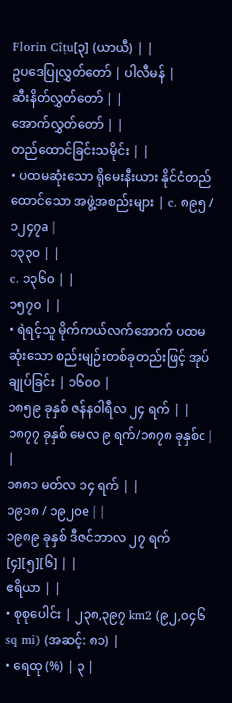Florin Cîțu[၃] (ယာယီ) | |
ဥပဒေပြုလွှတ်တော် | ပါလီမန် |
ဆီးနိတ်လွှတ်တော် | |
အောက်လွှတ်တော် | |
တည်ထောင်ခြင်းသမိုင်း | |
• ပထမဆုံးသော ရိုမေးနီးယား နိုင်ငံတည်ထောင်သော အဖွဲ့အစည်းများ | c. ၈၉၅ / ၁၂၄၇a |
၁၃၃၀ | |
c. ၁၃၆၀ | |
၁၅၇၀ | |
• ရဲရင့်သူ မိုက်ကယ်လက်အောက် ပထမဆုံးသော စည်းမျဉ်းတစ်ခုတည်းဖြင့် အုပ်ချုပ်ခြင်း | ၁၆၀၀ |
၁၈၅၉ ခုနှစ် ဇန်နဝါရီလ ၂၄ ရက် | |
၁၈၇၇ ခုနှစ် မေလ ၉ ရက်/၁၈၇၈ ခုနှစ်c | |
၁၈၈၁ မတ်လ ၁၄ ရက် | |
၁၉၁၈ / ၁၉၂၀e | |
၁၉၈၉ ခုနှစ် ဒီဇင်ဘာလ ၂၇ ရက်[၄][၅][၆] | |
ဧရိယာ | |
• စုစုပေါင်း | ၂၃၈,၃၉၇ km2 (၉၂,၀၄၆ sq mi) (အဆင့်: ၈၁) |
• ရေထု (%) | ၃ |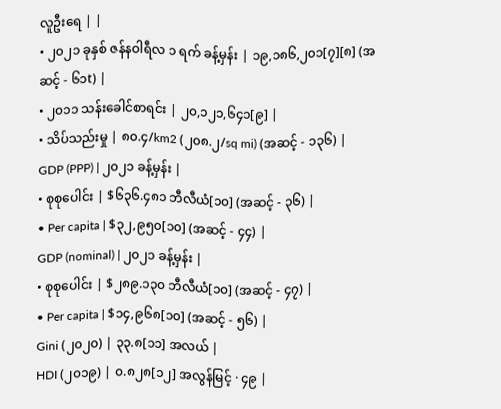လူဦးရေ | |
• ၂၀၂၁ ခုနှစ် ဇန်နဝါရီလ ၁ ရက် ခန့်မှန်း | ၁၉,၁၈၆,၂၀၁[၇][၈] (အဆင့် - ၆၁t) |
• ၂၀၁၁ သန်းခေါင်စာရင်း | ၂၀,၁၂၁,၆၄၁[၉] |
• သိပ်သည်းမှု | ၈၀.၄/km2 (၂၀၈.၂/sq mi) (အဆင့် - ၁၃၆) |
GDP (PPP) | ၂၀၂၁ ခန့်မှန်း |
• စုစုပေါင်း | $၆၃၆.၄၈၁ ဘီလီယံ[၁၀] (အဆင့် - ၃၆) |
• Per capita | $၃၂,၉၅၀[၁၀] (အဆင့် - ၄၄) |
GDP (nominal) | ၂၀၂၁ ခန့်မှန်း |
• စုစုပေါင်း | $၂၈၉.၁၃၀ ဘီလီယံ[၁၀] (အဆင့် - ၄၇) |
• Per capita | $၁၄,၉၆၈[၁၀] (အဆင့် - ၅၆) |
Gini (၂၀၂၀) | ၃၃.၈[၁၁] အလယ် |
HDI (၂၀၁၉) | ၀.၈၂၈[၁၂] အလွန်မြင့် · ၄၉ |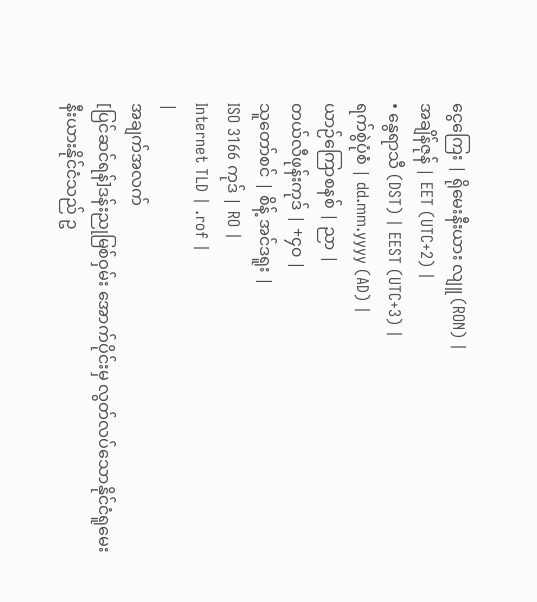ငွေကြေး | ရိုမေးနီးယား လျူ (RON) |
အချိန်ဇုန် | EET (UTC+2) |
• နွေရာသီ (DST) | EEST (UTC+3) |
ရက်စွဲပုံစံ | dd.mm.yyyy (AD) |
ယာဉ်ကြောစနစ် | ညာ |
တယ်လီဖုန်းကုဒ် | +၄၀ |
သူတော်စင် | စိန့် အင်ဒရူး |
ISO 3166 ကုဒ် | RO |
Internet TLD | .rof |
|
အချက်အလက်
[ပြင်ဆင်ရန်]ဒန်းညုမြစ်ဝှမ်း အောက်ပိုင်းမှ လွတ်လပ်သောနိုင်ငံရူမေးနီးယားနိုင်ငံသည် ဥ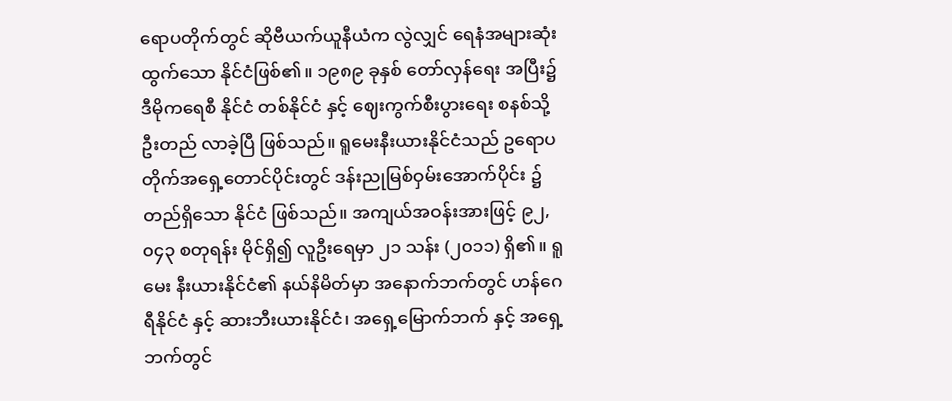ရောပတိုက်တွင် ဆိုဗီယက်ယူနီယံက လွဲလျှင် ရေနံအများဆုံး ထွက်သော နိုင်ငံဖြစ်၏။ ၁၉၈၉ ခုနှစ် တော်လှန်ရေး အပြီး၌ ဒီမိုကရေစီ နိုင်ငံ တစ်နိုင်ငံ နှင့် ဈေးကွက်စီးပွားရေး စနစ်သို့ ဦးတည် လာခဲ့ပြီ ဖြစ်သည်။ ရူမေးနီးယားနိုင်ငံသည် ဥရောပတိုက်အရှေ့တောင်ပိုင်းတွင် ဒန်းညုမြစ်ဝှမ်းအောက်ပိုင်း ၌ တည်ရှိသော နိုင်ငံ ဖြစ်သည်။ အကျယ်အဝန်းအားဖြင့် ၉၂,၀၄၃ စတုရန်း မိုင်ရှိ၍ လူဦးရေမှာ ၂၁ သန်း (၂၀၁၁) ရှိ၏။ ရူမေး နီးယားနိုင်ငံ၏ နယ်နိမိတ်မှာ အနောက်ဘက်တွင် ဟန်ဂေရီနိုင်ငံ နှင့် ဆားဘီးယားနိုင်ငံ၊ အရှေ့မြောက်ဘက် နှင့် အရှေ့ဘက်တွင်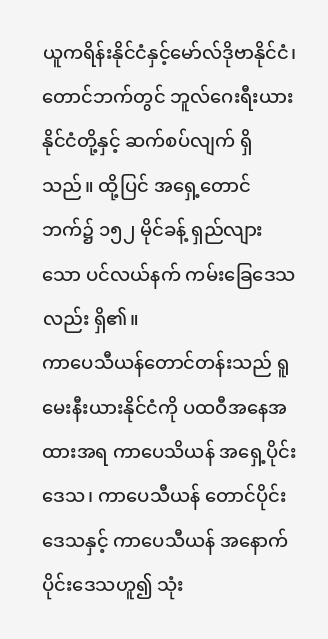ယူကရိန်းနိုင်ငံနှင့်မော်လ်ဒိုဗာနိုင်ငံ၊ တောင်ဘက်တွင် ဘူလ်ဂေးရီးယားနိုင်ငံတို့နှင့် ဆက်စပ်လျက် ရှိသည်။ ထို့ပြင် အရှေ့တောင်ဘက်၌ ၁၅၂ မိုင်ခန့် ရှည်လျားသော ပင်လယ်နက် ကမ်းခြေဒေသလည်း ရှိ၏။
ကာပေသီယန်တောင်တန်းသည် ရူမေးနီးယားနိုင်ငံကို ပထဝီအနေအထားအရ ကာပေသိယန် အရှေ့ပိုင်းဒေသ၊ ကာပေသီယန် တောင်ပိုင်းဒေသနှင့် ကာပေသီယန် အနောက် ပိုင်းဒေသဟူ၍ သုံး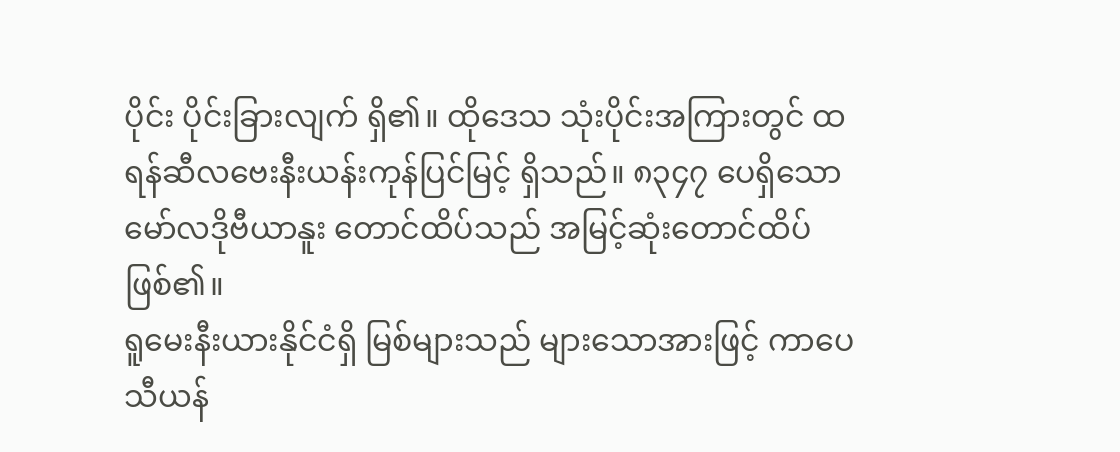ပိုင်း ပိုင်းခြားလျက် ရှိ၏။ ထိုဒေသ သုံးပိုင်းအကြားတွင် ထရန်ဆီလဗေးနီးယန်းကုန်ပြင်မြင့် ရှိသည်။ ၈၃၄၇ ပေရှိသော မော်လဒိုဗီယာနူး တောင်ထိပ်သည် အမြင့်ဆုံးတောင်ထိပ် ဖြစ်၏။
ရူမေးနီးယားနိုင်ငံရှိ မြစ်များသည် များသောအားဖြင့် ကာပေသီယန်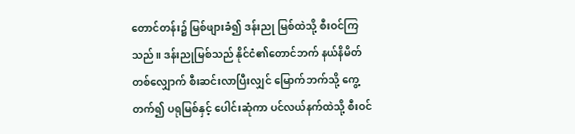တောင်တန်း၌ မြစ်ဖျားခံ၍ ဒန်းညု မြစ်ထဲသို့ စီးဝင်ကြသည်။ ဒန်းညုမြစ်သည် နိုင်ငံ၏တောင်ဘက် နယ်နိမိတ် တစ်လျှောက် စီးဆင်းလာပြီးလျှင် မြောက်ဘက်သို့ ကွေ့တက်၍ ပရုမြစ်နှင့် ပေါင်းဆုံကာ ပင်လယ်နက်ထဲသို့ စီးဝင်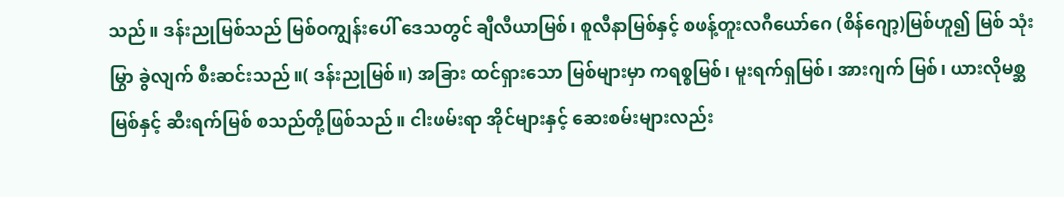သည်။ ဒန်းညုမြစ်သည် မြစ်ဝကျွန်းပေါ် ဒေသတွင် ချီလီယာမြစ်၊ စူလီနာမြစ်နှင့် စဖန့်တူးလဂီယော်ဂေ (စိန်ဂျော့)မြစ်ဟူ၍ မြစ် သုံးမြွာ ခွဲလျက် စီးဆင်းသည်။( ဒန်းညုမြစ်။) အခြား ထင်ရှားသော မြစ်များမှာ ကရစ္စမြစ်၊ မူးရက်ရှမြစ်၊ အားဂျက် မြစ်၊ ယားလိုမစ္ဆမြစ်နှင့် ဆီးရက်မြစ် စသည်တို့ဖြစ်သည်။ ငါးဖမ်းရာ အိုင်များနှင့် ဆေးစမ်းများလည်း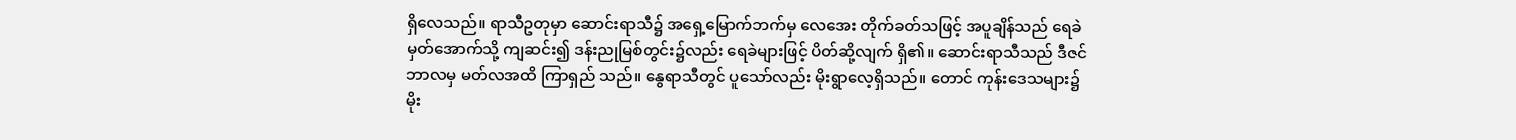ရှိလေသည်။ ရာသီဥတုမှာ ဆောင်းရာသီ၌ အရှေ့မြောက်ဘက်မှ လေအေး တိုက်ခတ်သဖြင့် အပူချိန်သည် ရေခဲမှတ်အောက်သို့ ကျဆင်း၍ ဒန်းညုမြစ်တွင်း၌လည်း ရေခဲများဖြင့် ပိတ်ဆို့လျက် ရှိ၏။ ဆောင်းရာသီသည် ဒီဇင်ဘာလမှ မတ်လအထိ ကြာရှည် သည်။ နွေရာသီတွင် ပူသော်လည်း မိုးရွာလေ့ရှိသည်။ တောင် ကုန်းဒေသများ၌ မိုး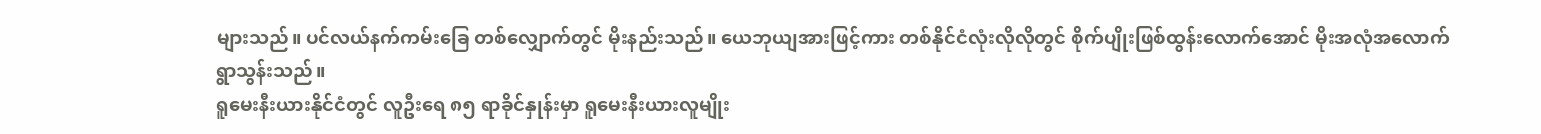များသည်။ ပင်လယ်နက်ကမ်းခြေ တစ်လျှောက်တွင် မိုးနည်းသည်။ ယေဘုယျအားဖြင့်ကား တစ်နိုင်ငံလုံးလိုလိုတွင် စိုက်ပျိုးဖြစ်ထွန်းလောက်အောင် မိုးအလုံအလောက် ရွာသွန်းသည်။
ရူမေးနီးယားနိုင်ငံတွင် လူဦးရေ ၈၅ ရာခိုင်နှုန်းမှာ ရူမေးနီးယားလူမျိုး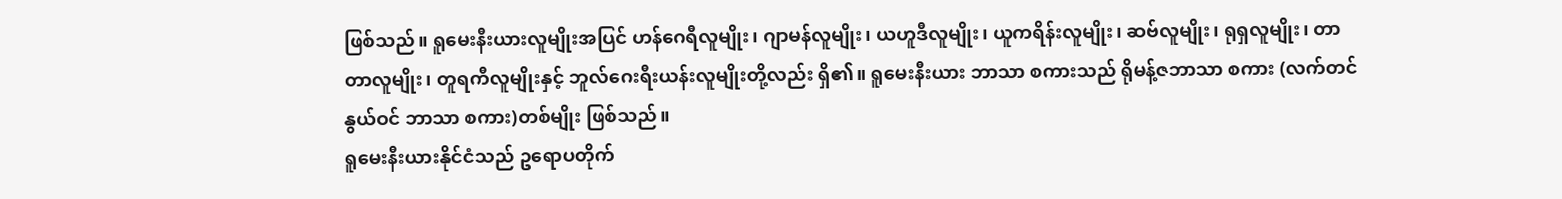ဖြစ်သည်။ ရူမေးနီးယားလူမျိုးအပြင် ဟန်ဂေရီလူမျိုး၊ ဂျာမန်လူမျိုး၊ ယဟူဒီလူမျိုး၊ ယူကရိန်းလူမျိုး၊ ဆဗ်လူမျိုး၊ ရုရှလူမျိုး၊ တာတာလူမျိုး၊ တူရကီလူမျိုးနှင့် ဘူလ်ဂေးရီးယန်းလူမျိုးတို့လည်း ရှိ၏။ ရူမေးနီးယား ဘာသာ စကားသည် ရိုမန့်ဇဘာသာ စကား (လက်တင်နွယ်ဝင် ဘာသာ စကား)တစ်မျိုး ဖြစ်သည်။
ရူမေးနီးယားနိုင်ငံသည် ဥရောပတိုက်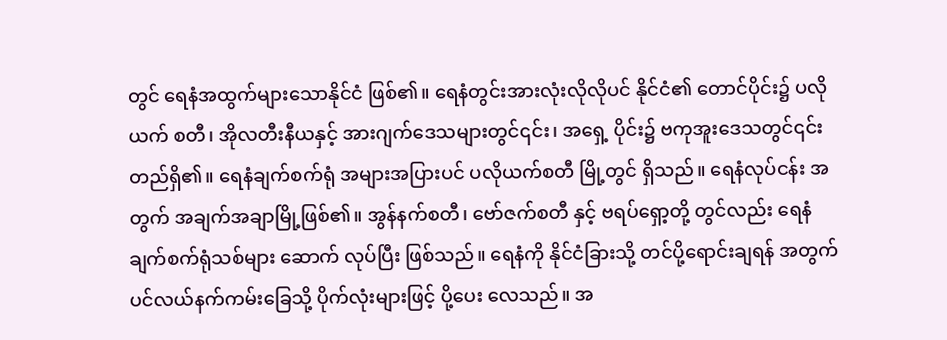တွင် ရေနံအထွက်များသောနိုင်ငံ ဖြစ်၏။ ရေနံတွင်းအားလုံးလိုလိုပင် နိုင်ငံ၏ တောင်ပိုင်း၌ ပလိုယက် စတီ၊ အိုလတီးနီယနှင့် အားဂျက်ဒေသများတွင်၎င်း၊ အရှေ့ ပိုင်း၌ ဗကုအူးဒေသတွင်၎င်း တည်ရှိ၏။ ရေနံချက်စက်ရုံ အများအပြားပင် ပလိုယက်စတီ မြို့တွင် ရှိသည်။ ရေနံလုပ်ငန်း အတွက် အချက်အချာမြို့ဖြစ်၏။ အွန်နက်စတီ၊ ဗော်ဇက်စတီ နှင့် ဗရပ်ရှော့တို့ တွင်လည်း ရေနံချက်စက်ရုံသစ်များ ဆောက် လုပ်ပြီး ဖြစ်သည်။ ရေနံကို နိုင်ငံခြားသို့ တင်ပို့ရောင်းချရန် အတွက် ပင်လယ်နက်ကမ်းခြေသို့ ပိုက်လုံးများဖြင့် ပို့ပေး လေသည်။ အ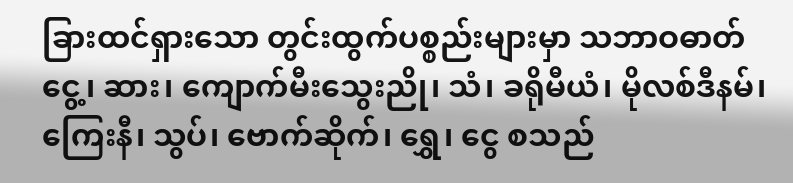ခြားထင်ရှားသော တွင်းထွက်ပစ္စည်းများမှာ သဘာဝဓာတ်ငွေ့၊ ဆား၊ ကျောက်မီးသွေးညို၊ သံ၊ ခရိုမီယံ၊ မိုလစ်ဒီနမ်၊ ကြေးနီ၊ သွပ်၊ ဗောက်ဆိုက်၊ ရွှေ၊ ငွေ စသည်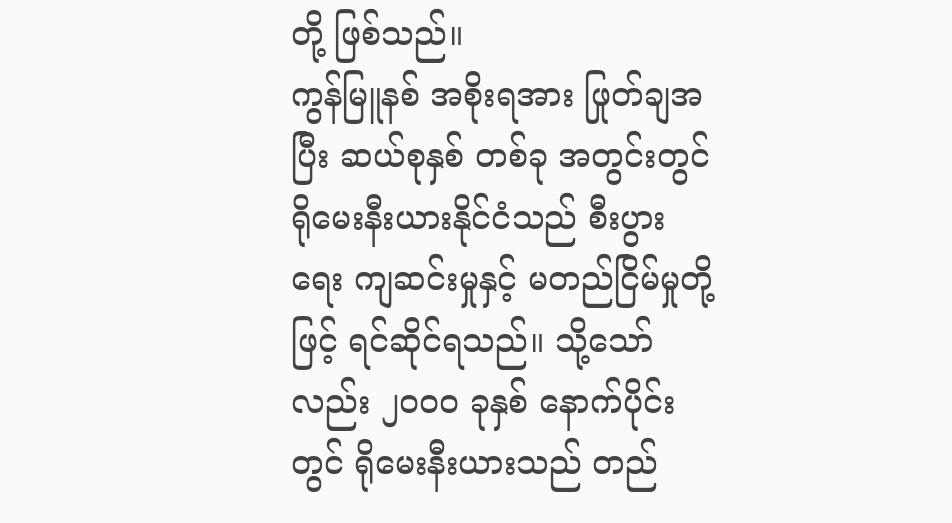တို့ ဖြစ်သည်။
ကွန်မြူနစ် အစိုးရအား ဖြုတ်ချအပြီး ဆယ်စုနှစ် တစ်ခု အတွင်းတွင် ရိုမေးနီးယားနိုင်ငံသည် စီးပွားရေး ကျဆင်းမှုနှင့် မတည်ငြိမ်မှုတို့ဖြင့် ရင်ဆိုင်ရသည်။ သို့သော်လည်း ၂၀၀၀ ခုနှစ် နောက်ပိုင်းတွင် ရိုမေးနီးယားသည် တည်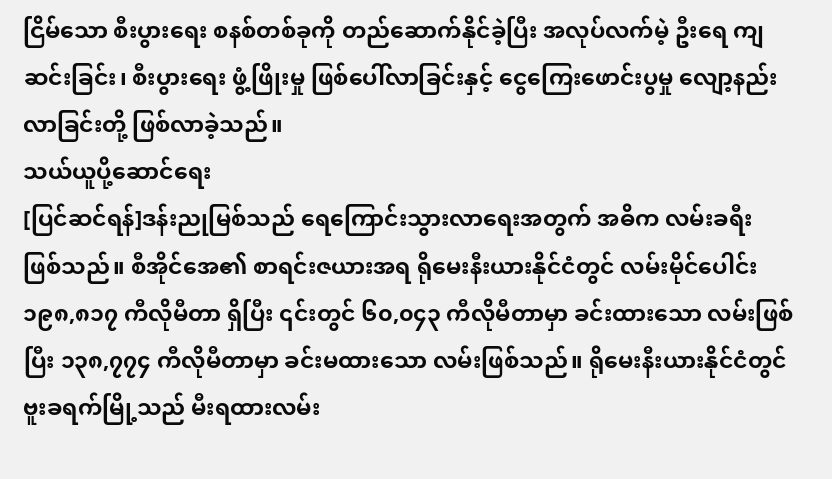ငြိမ်သော စီးပွားရေး စနစ်တစ်ခုကို တည်ဆောက်နိုင်ခဲ့ပြီး အလုပ်လက်မဲ့ ဦးရေ ကျဆင်းခြင်း၊ စီးပွားရေး ဖွံ့ဖြိုးမှု ဖြစ်ပေါ်လာခြင်းနှင့် ငွေကြေးဖောင်းပွမှု လျော့နည်းလာခြင်းတို့ ဖြစ်လာခဲ့သည်။
သယ်ယူပို့ဆောင်ရေး
[ပြင်ဆင်ရန်]ဒန်းညုမြစ်သည် ရေကြောင်းသွားလာရေးအတွက် အဓိက လမ်းခရီး ဖြစ်သည်။ စီအိုင်အေ၏ စာရင်းဇယားအရ ရိုမေးနီးယားနိုင်ငံတွင် လမ်းမိုင်ပေါင်း ၁၉၈,၈၁၇ ကီလိုမီတာ ရှိပြီး ၎င်းတွင် ၆၀,၀၄၃ ကီလိုမီတာမှာ ခင်းထားသော လမ်းဖြစ်ပြီး ၁၃၈,၇၇၄ ကီလိုမီတာမှာ ခင်းမထားသော လမ်းဖြစ်သည်။ ရိုမေးနီးယားနိုင်ငံတွင် ဗူးခရက်မြို့သည် မီးရထားလမ်း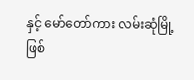နှင့် မော်တော်ကား လမ်းဆုံမြို့ ဖြစ်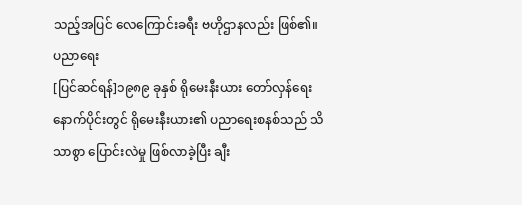သည့်အပြင် လေကြောင်းခရီး ဗဟိုဌာနလည်း ဖြစ်၏။
ပညာရေး
[ပြင်ဆင်ရန်]၁၉၈၉ ခုနှစ် ရိုမေးနီးယား တော်လှန်ရေးနောက်ပိုင်းတွင် ရိုမေးနီးယား၏ ပညာရေးစနစ်သည် သိသာစွာ ပြောင်းလဲမှု ဖြစ်လာခဲ့ပြီး ချီး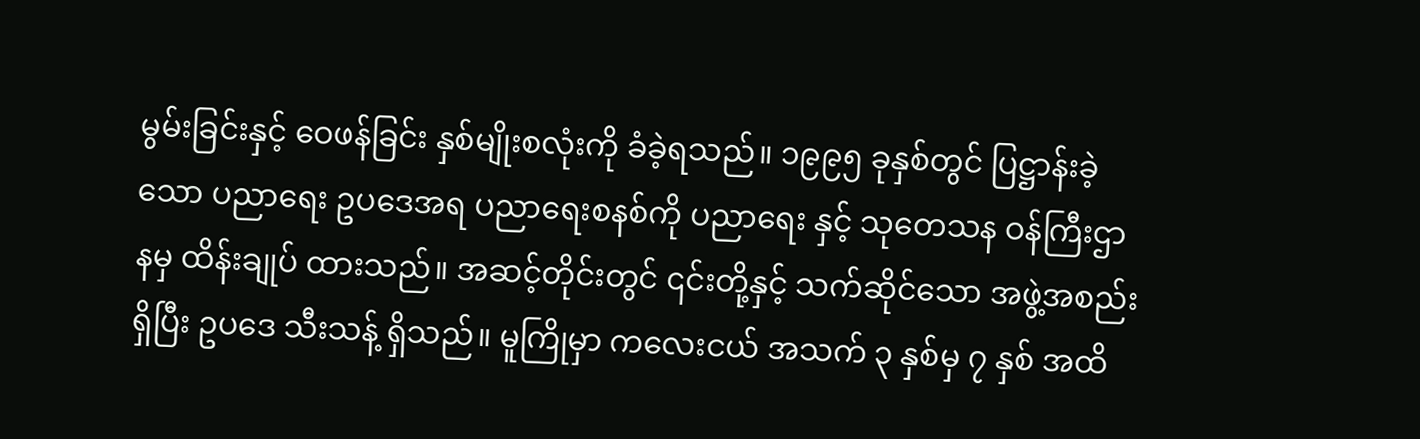မွမ်းခြင်းနှင့် ဝေဖန်ခြင်း နှစ်မျိုးစလုံးကို ခံခဲ့ရသည်။ ၁၉၉၅ ခုနှစ်တွင် ပြဋ္ဌာန်းခဲ့သော ပညာရေး ဥပဒေအရ ပညာရေးစနစ်ကို ပညာရေး နှင့် သုတေသန ဝန်ကြီးဌာနမှ ထိန်းချုပ် ထားသည်။ အဆင့်တိုင်းတွင် ၎င်းတို့နှင့် သက်ဆိုင်သော အဖွဲ့အစည်း ရှိပြီး ဥပဒေ သီးသန့် ရှိသည်။ မူကြိုမှာ ကလေးငယ် အသက် ၃ နှစ်မှ ၇ နှစ် အထိ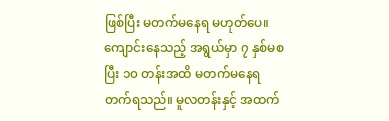ဖြစ်ပြီး မတက်မနေရ မဟုတ်ပေ။ ကျောင်းနေသည့် အရွယ်မှာ ၇ နှစ်မစပြီး ၁၀ တန်းအထိ မတက်မနေရ တက်ရသည်။ မူလတန်းနှင့် အထက်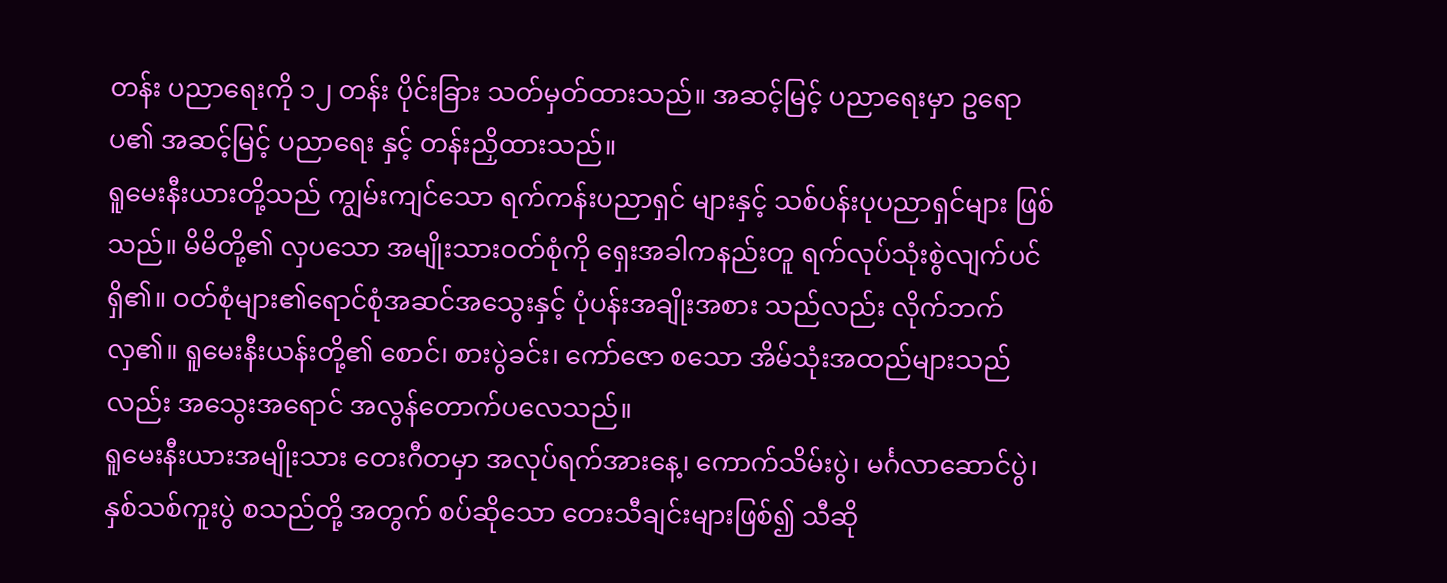တန်း ပညာရေးကို ၁၂ တန်း ပိုင်းခြား သတ်မှတ်ထားသည်။ အဆင့်မြင့် ပညာရေးမှာ ဥရောပ၏ အဆင့်မြင့် ပညာရေး နှင့် တန်းညှိထားသည်။
ရူမေးနီးယားတို့သည် ကျွမ်းကျင်သော ရက်ကန်းပညာရှင် များနှင့် သစ်ပန်းပုပညာရှင်များ ဖြစ်သည်။ မိမိတို့၏ လှပသော အမျိုးသားဝတ်စုံကို ရှေးအခါကနည်းတူ ရက်လုပ်သုံးစွဲလျက်ပင် ရှိ၏။ ဝတ်စုံများ၏ရောင်စုံအဆင်အသွေးနှင့် ပုံပန်းအချိုးအစား သည်လည်း လိုက်ဘက်လှ၏။ ရူမေးနီးယန်းတို့၏ စောင်၊ စားပွဲခင်း၊ ကော်ဇော စသော အိမ်သုံးအထည်များသည်လည်း အသွေးအရောင် အလွန်တောက်ပလေသည်။
ရူမေးနီးယားအမျိုးသား တေးဂီတမှာ အလုပ်ရက်အားနေ့၊ ကောက်သိမ်းပွဲ၊ မင်္ဂလာဆောင်ပွဲ၊ နှစ်သစ်ကူးပွဲ စသည်တို့ အတွက် စပ်ဆိုသော တေးသီချင်းများဖြစ်၍ သီဆို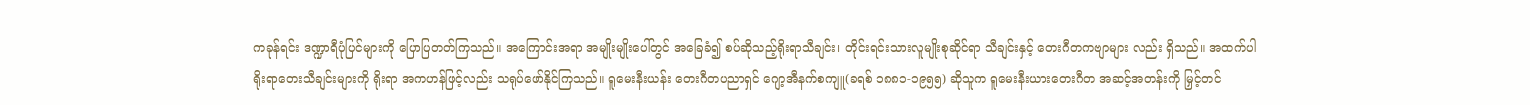ကခုန်ရင်း ဒဏ္ဍာရီပုံပြင်များကို ပြောပြတတ်ကြသည်။ အကြောင်းအရာ အမျိုးမျိုးပေါ်တွင် အခြေခံ၍ စပ်ဆိုသည့်ရိုးရာသီချင်း၊ တိုင်းရင်းသားလူမျိုးစုဆိုင်ရာ သီချင်းနှင့် တေးဂီတကဗျာများ လည်း ရှိသည်။ အထက်ပါ ရိုးရာတေးသီချင်းများကို ရိုးရာ အကဟန်ဖြင့်လည်း သရုပ်ဖော်နိုင်ကြသည်။ ရူမေးနီးယန်း တေးဂီတပညာရှင် ဂျော့အီနက်စကျူ(ခရစ် ၁၈၈၁-၁၉၅၅) ဆိုသူက ရူမေးနီးယားတေးဂီတ အဆင့်အတန်းကို မြှင့်တင်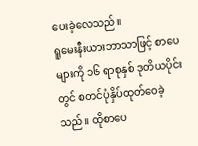ပေးခဲ့လေသည်။
ရူမေးနီးယားဘာသာဖြင့် စာပေများကို ၁၆ ရာစုနှစ် ဒုတိယပိုင်းတွင် စတင်ပုံနှိပ်ထုတ်ဝေခဲ့သည်။ ထိုစာပေ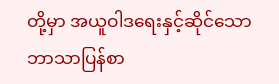တို့မှာ အယူဝါဒရေးနှင့်ဆိုင်သော ဘာသာပြန်စာ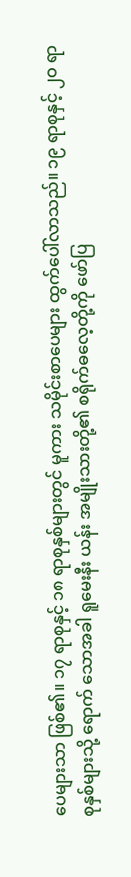ပေများသာ ဖြစ်၏။ ၁၇ ရာစုနှင့် ၁၈ ရာစုနှစ်များတွင် မူကား သမိုင်းစာပေများ ထွက်ပေါ်လာသည်။ ၁၉ ရာစုနှင့် ၂ဝ ရာစုနှစ်များသို့ ရောက် သောအခါ ရူမေးနီး ယန်း အမျိုးသားတို့၏ စရိုက်ဓလေ့တို့ကို ဖော်ပြ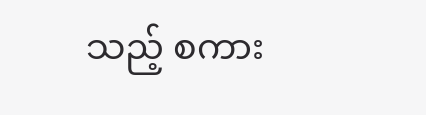သည့် စကား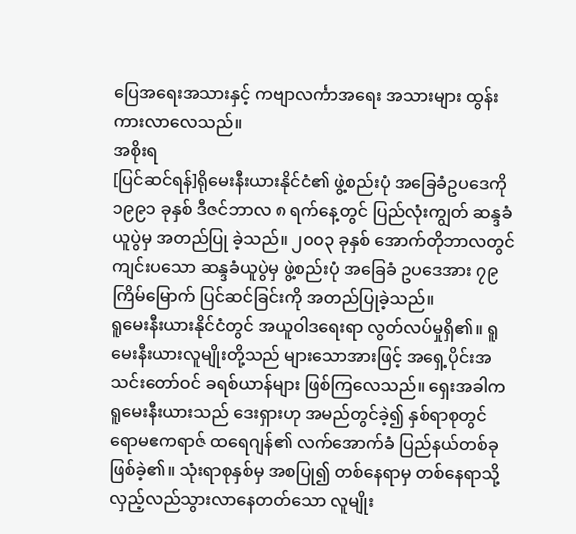ပြေအရေးအသားနှင့် ကဗျာလင်္ကာအရေး အသားများ ထွန်းကားလာလေသည်။
အစိုးရ
[ပြင်ဆင်ရန်]ရိုမေးနီးယားနိုင်ငံ၏ ဖွဲ့စည်းပုံ အခြေခံဥပဒေကို ၁၉၉၁ ခုနှစ် ဒီဇင်ဘာလ ၈ ရက်နေ့တွင် ပြည်လုံးကျွတ် ဆန္ဒခံယူပွဲမှ အတည်ပြု ခဲ့သည်။ ၂၀၀၃ ခုနှစ် အောက်တိုဘာလတွင် ကျင်းပသော ဆန္ဒခံယူပွဲမှ ဖွဲ့စည်းပုံ အခြေခံ ဥပဒေအား ၇၉ ကြိမ်မြောက် ပြင်ဆင်ခြင်းကို အတည်ပြုခဲ့သည်။
ရူမေးနီးယားနိုင်ငံတွင် အယူဝါဒရေးရာ လွတ်လပ်မှုရှိ၏။ ရူမေးနီးယားလူမျိုးတို့သည် များသောအားဖြင့် အရှေ့ပိုင်းအသင်းတော်ဝင် ခရစ်ယာန်များ ဖြစ်ကြလေသည်။ ရှေးအခါက ရူမေးနီးယားသည် ဒေးရှားဟု အမည်တွင်ခဲ့၍ နှစ်ရာစုတွင် ရောမဧကရာဇ် ထရေဂျန်၏ လက်အောက်ခံ ပြည်နယ်တစ်ခု ဖြစ်ခဲ့၏။ သုံးရာစုနှစ်မှ အစပြု၍ တစ်နေရာမှ တစ်နေရာသို့ လှည့်လည်သွားလာနေတတ်သော လူမျိုး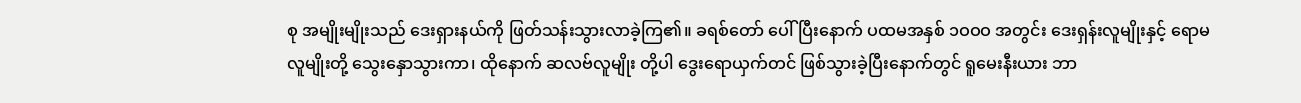စု အမျိုးမျိုးသည် ဒေးရှားနယ်ကို ဖြတ်သန်းသွားလာခဲ့ကြ၏။ ခရစ်တော် ပေါ်ပြီးနောက် ပထမအနှစ် ၁ဝဝဝ အတွင်း ဒေးရှန်းလူမျိုးနှင့် ရောမလူမျိုးတို့ သွေးနှောသွားကာ၊ ထိုနောက် ဆလဗ်လူမျိုး တို့ပါ ဒွေးရောယှက်တင် ဖြစ်သွားခဲ့ပြီးနောက်တွင် ရူမေးနီးယား ဘာ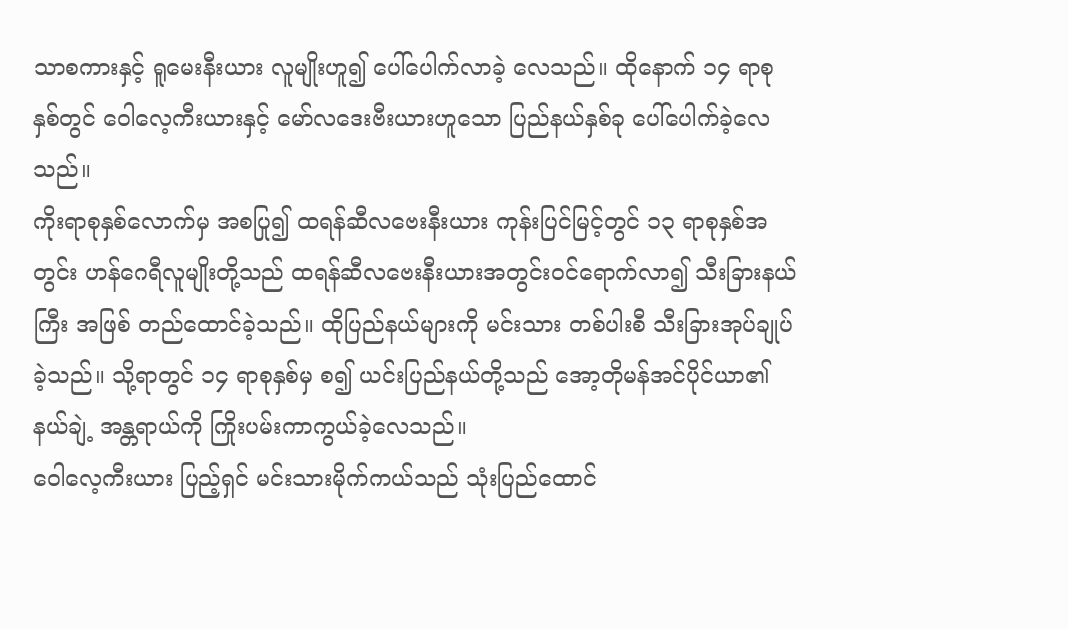သာစကားနှင့် ရူမေးနီးယား လူမျိုးဟူ၍ ပေါ်ပေါက်လာခဲ့ လေသည်။ ထိုနောက် ၁၄ ရာစုနှစ်တွင် ဝေါလေ့ကီးယားနှင့် မော်လဒေးဗီးယားဟူသော ပြည်နယ်နှစ်ခု ပေါ်ပေါက်ခဲ့လေ သည်။
ကိုးရာစုနှစ်လောက်မှ အစပြု၍ ထရန်ဆီလဗေးနီးယား ကုန်းပြင်မြင့်တွင် ၁၃ ရာစုနှစ်အတွင်း ဟန်ဂေရီလူမျိုးတို့သည် ထရန်ဆီလဗေးနီးယားအတွင်းဝင်ရောက်လာ၍ သီးခြားနယ်ကြီး အဖြစ် တည်ထောင်ခဲ့သည်။ ထိုပြည်နယ်များကို မင်းသား တစ်ပါးစီ သီးခြားအုပ်ချုပ်ခဲ့သည်။ သို့ရာတွင် ၁၄ ရာစုနှစ်မှ စ၍ ယင်းပြည်နယ်တို့သည် အော့တိုမန်အင်ပိုင်ယာ၏ နယ်ချဲ့ အန္တရာယ်ကို ကြိုးပမ်းကာကွယ်ခဲ့လေသည်။
ဝေါလေ့ကီးယား ပြည့်ရှင် မင်းသားမိုက်ကယ်သည် သုံးပြည်ထောင်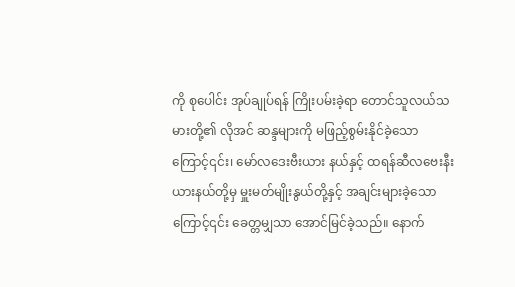ကို စုပေါင်း အုပ်ချုပ်ရန် ကြိုးပမ်းခဲ့ရာ တောင်သူလယ်သမားတို့၏ လိုအင် ဆန္ဒများကို မဖြည့်စွမ်းနိုင်ခဲ့သောကြောင့်၎င်း၊ မော်လဒေးဗီးယား နယ်နှင့် ထရန်ဆီလဗေးနီးယားနယ်တို့မှ မှူးမတ်မျိုးနွယ်တို့နှင့် အချင်းများခဲ့သောကြောင့်၎င်း ခေတ္တမျှသာ အောင်မြင်ခဲ့သည်။ နောက်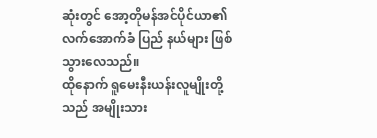ဆုံးတွင် အော့တိုမန်အင်ပိုင်ယာ၏ လက်အောက်ခံ ပြည် နယ်များ ဖြစ်သွားလေသည်။
ထိုနောက် ရူမေးနီးယန်းလူမျိုးတို့ သည် အမျိုးသား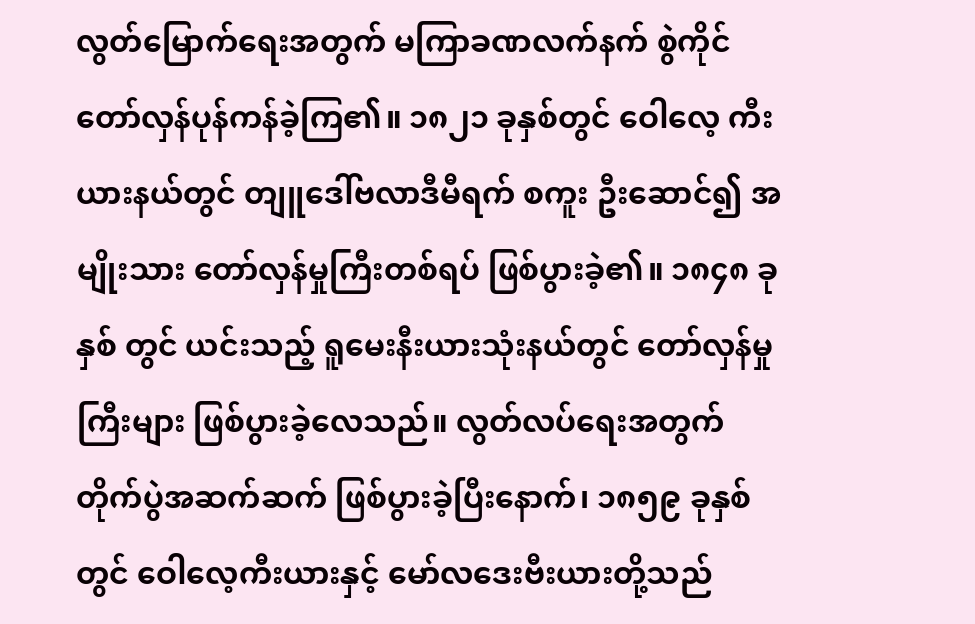လွတ်မြောက်ရေးအတွက် မကြာခဏလက်နက် စွဲကိုင် တော်လှန်ပုန်ကန်ခဲ့ကြ၏။ ၁၈၂၁ ခုနှစ်တွင် ဝေါလေ့ ကီးယားနယ်တွင် တျူဒေါ်ဗလာဒီမီရက် စကူး ဦးဆောင်၍ အမျိုးသား တော်လှန်မှုကြီးတစ်ရပ် ဖြစ်ပွားခဲ့၏။ ၁၈၄၈ ခုနှစ် တွင် ယင်းသည့် ရူမေးနီးယားသုံးနယ်တွင် တော်လှန်မှုကြီးများ ဖြစ်ပွားခဲ့လေသည်။ လွတ်လပ်ရေးအတွက် တိုက်ပွဲအဆက်ဆက် ဖြစ်ပွားခဲ့ပြီးနောက်၊ ၁၈၅၉ ခုနှစ်တွင် ဝေါလေ့ကီးယားနှင့် မော်လဒေးဗီးယားတို့သည်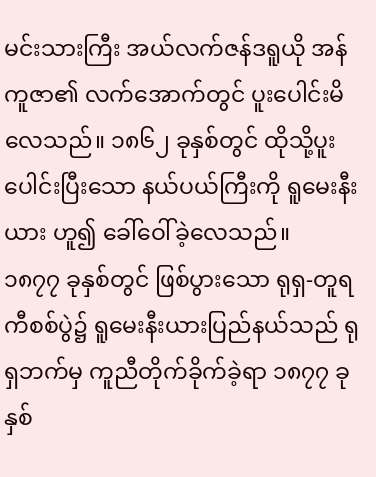မင်းသားကြီး အယ်လက်ဇန်ဒရူယို အန်ကူဇာ၏ လက်အောက်တွင် ပူးပေါင်းမိလေသည်။ ၁၈၆၂ ခုနှစ်တွင် ထိုသို့ပူးပေါင်းပြီးသော နယ်ပယ်ကြီးကို ရူမေးနီးယား ဟူ၍ ခေါ်ဝေါ်ခဲ့လေသည်။
၁၈၇၇ ခုနှစ်တွင် ဖြစ်ပွားသော ရုရှ-တူရကီစစ်ပွဲ၌ ရူမေးနီးယားပြည်နယ်သည် ရုရှဘက်မှ ကူညီတိုက်ခိုက်ခဲ့ရာ ၁၈၇၇ ခုနှစ်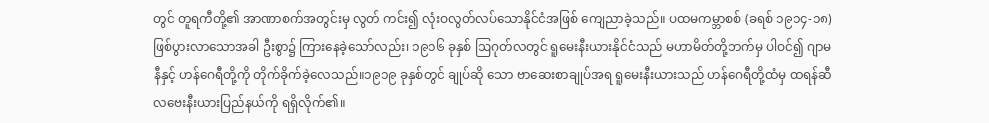တွင် တူရကီတို့၏ အာဏာစက်အတွင်းမှ လွတ် ကင်း၍ လုံးဝလွတ်လပ်သောနိုင်ငံအဖြစ် ကျေညာခဲ့သည်။ ပထမကမ္ဘာစစ် (ခရစ် ၁၉၁၄-၁၈) ဖြစ်ပွားလာသောအခါ ဦးစွာ၌ ကြားနေခဲ့သော်လည်း၊ ၁၉၁၆ ခုနှစ် ဩဂုတ်လတွင် ရူမေးနီးယားနိုင်ငံသည် မဟာမိတ်တို့ဘက်မှ ပါဝင်၍ ဂျာမနီနှင့် ဟန်ဂေရီတို့ကို တိုက်ခိုက်ခဲ့လေသည်။၁၉၁၉ ခုနှစ်တွင် ချုပ်ဆို သော ဗာဆေးစာချုပ်အရ ရူမေးနီးယားသည် ဟန်ဂေရီတို့ထံမှ ထရန်ဆီလဗေးနီးယားပြည်နယ်ကို ရရှိလိုက်၏။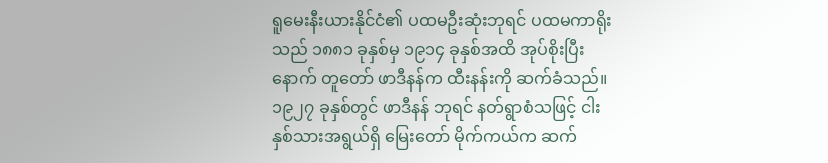ရူမေးနီးယားနိုင်ငံ၏ ပထမဦးဆုံးဘုရင် ပထမကာရိုးသည် ၁၈၈၁ ခုနှစ်မှ ၁၉၁၄ ခုနှစ်အထိ အုပ်စိုးပြီးနောက် တူတော် ဖာဒီနန်က ထီးနန်းကို ဆက်ခံသည်။၁၉၂၇ ခုနှစ်တွင် ဖာဒီနန် ဘုရင် နတ်ရွာစံသဖြင့် ငါးနှစ်သားအရွယ်ရှိ မြေးတော် မိုက်ကယ်က ဆက်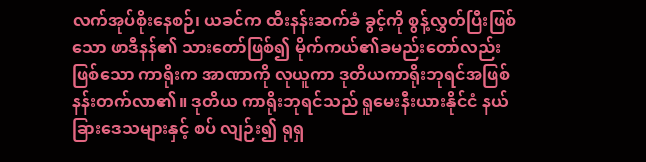လက်အုပ်စိုးနေစဉ်၊ ယခင်က ထီးနန်းဆက်ခံ ခွင့်ကို စွန့်လွှတ်ပြီးဖြစ်သော ဖာဒီနန်၏ သားတော်ဖြစ်၍ မိုက်ကယ်၏ခမည်းတော်လည်းဖြစ်သော ကာရိုးက အာဏာကို လုယူကာ ဒုတိယကာရိုးဘုရင်အဖြစ် နန်းတက်လာ၏။ ဒုတိယ ကာရိုးဘုရင်သည် ရူမေးနီးယားနိုင်ငံ နယ်ခြားဒေသများနှင့် စပ် လျဉ်း၍ ရုရှ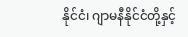နိုင်ငံ၊ ဂျာမနီနိုင်ငံတို့နှင့်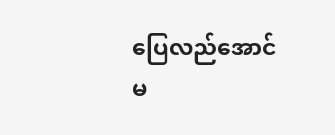ပြေလည်အောင် မ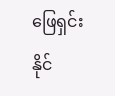ဖြေရှင်း နိုင်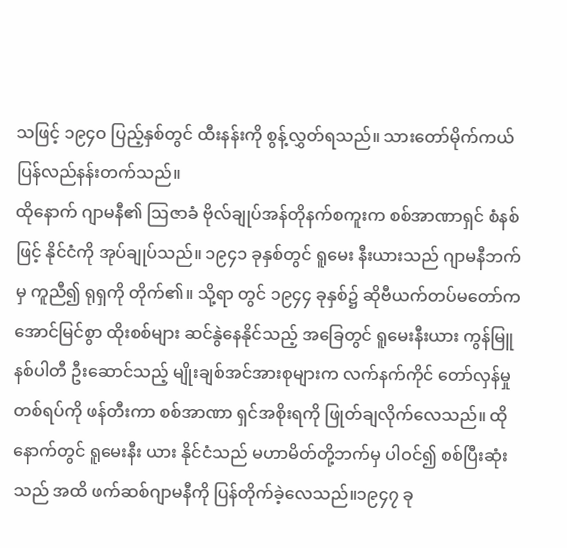သဖြင့် ၁၉၄ဝ ပြည့်နှစ်တွင် ထီးနန်းကို စွန့်လွှတ်ရသည်။ သားတော်မိုက်ကယ် ပြန်လည်နန်းတက်သည်။
ထိုနောက် ဂျာမနီ၏ ဩဇာခံ ဗိုလ်ချုပ်အန်တိုနက်စကူးက စစ်အာဏာရှင် စံနစ်ဖြင့် နိုင်ငံကို အုပ်ချုပ်သည်။ ၁၉၄၁ ခုနှစ်တွင် ရူမေး နီးယားသည် ဂျာမနီဘက်မှ ကူညီ၍ ရုရှကို တိုက်၏။ သို့ရာ တွင် ၁၉၄၄ ခုနှစ်၌ ဆိုဗီယက်တပ်မတော်က အောင်မြင်စွာ ထိုးစစ်များ ဆင်နွဲနေနိုင်သည့် အခြေတွင် ရူမေးနီးယား ကွန်မြူ နစ်ပါတီ ဦးဆောင်သည့် မျိုးချစ်အင်အားစုများက လက်နက်ကိုင် တော်လှန်မှုတစ်ရပ်ကို ဖန်တီးကာ စစ်အာဏာ ရှင်အစိုးရကို ဖြုတ်ချလိုက်လေသည်။ ထိုနောက်တွင် ရူမေးနီး ယား နိုင်ငံသည် မဟာမိတ်တို့ဘက်မှ ပါဝင်၍ စစ်ပြီးဆုံးသည် အထိ ဖက်ဆစ်ဂျာမနီကို ပြန်တိုက်ခဲ့လေသည်။၁၉၄၇ ခု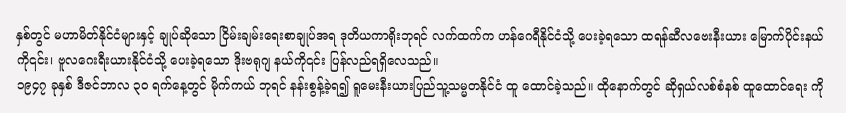နှစ်တွင် မဟာမိတ်နိုင်ငံများနှင့် ချုပ်ဆိုသော ငြိမ်းချမ်းရေးစာချုပ်အရ ဒုတိယကာရိုးဘုရင် လက်ထက်က ဟန်ဂေရီနိုင်ငံသို့ ပေးခဲ့ရသော ထရန်ဆီလဗေးနီးယား မြောက်ပိုင်းနယ်ကို၎င်း၊ ဗူလဂေးရီးယားနိုင်ငံသို့ ပေးခဲ့ရသော ဒိုးဗရုဂျ နယ်ကို၎င်း ပြန်လည်ရရှိလေသည်။
၁၉၄၇ ခုနှစ် ဒီဇင်ဘာလ ၃ဝ ရက်နေ့တွင် မိုက်ကယ် ဘုရင် နန်းစွန့်ခဲ့ရ၍ ရူမေးနီးယားပြည်သူ့သမ္မတနိုင်ငံ ထူ ထောင်ခဲ့သည်။ ထိုနောက်တွင် ဆိုရှယ်လစ်စံနစ် ထူထောင်ရေး ကို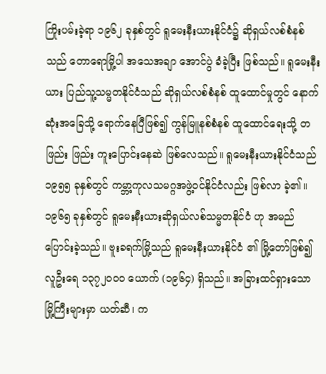ကြိုးပမ်းခဲ့ရာ ၁၉၆၂ ခုနှစ်တွင် ရူမေးနီးယားနိုင်ငံ၌ ဆိုရှယ်လစ်စံနစ်သည် တောရောမြို့ပါ အသေအချာ အောင်ပွဲ ခံခဲ့ပြီး ဖြစ်သည်။ ရူမေးနီးယား ပြည်သူ့သမ္မတနိုင်ငံသည် ဆိုရှယ်လစ်စံနစ် ထူထောင်မှုတွင် နောက်ဆုံးအခြေသို့ ရောက်နေပြီဖြစ်၍ ကွန်မြူနစ်စံနစ် ထူထောင်ရေးသို့ တဖြည်း ဖြည်း ကူးပြောင်းနေဆဲ ဖြစ်လေသည်။ ရူမေးနီးယားနိုင်ငံသည် ၁၉၅၅ ခုနှစ်တွင် ကမ္ဘာ့ကုလသမဂ္ဂအဖွဲ့ဝင်နိုင်ငံလည်း ဖြစ်လာ ခဲ့၏။ ၁၉၆၅ ခုနှစ်တွင် ရူမေးနီးယားဆိုရှယ်လစ်သမ္မတနိုင်ငံ ဟု အမည်ပြောင်းခဲ့သည်။ ဗူးခရက်မြို့သည် ရူမေးနီးယားနိုင်ငံ ၏ မြို့တော်ဖြစ်၍ လူဦးရေ ၁၃၇၂ဝဝဝ ယောက် (၁၉၆၄) ရှိသည်။ အခြားထင်ရှားသော မြို့ကြီးများမှာ ယတ်ဆီ၊ က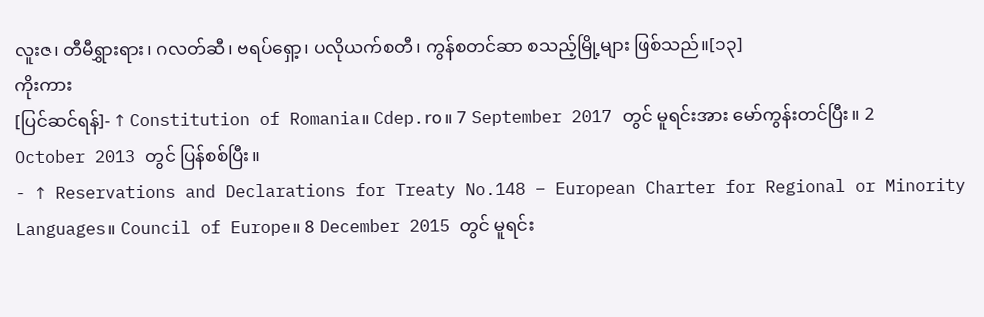လူးဇ၊ တီမီရွှားရား၊ ဂလတ်ဆီ၊ ဗရပ်ရှော့၊ ပလိုယက်စတီ၊ ကွန်စတင်ဆာ စသည့်မြို့များ ဖြစ်သည်။[၁၃]
ကိုးကား
[ပြင်ဆင်ရန်]- ↑ Constitution of Romania။ Cdep.ro။ 7 September 2017 တွင် မူရင်းအား မော်ကွန်းတင်ပြီး။ 2 October 2013 တွင် ပြန်စစ်ပြီး။
- ↑ Reservations and Declarations for Treaty No.148 – European Charter for Regional or Minority Languages။ Council of Europe။ 8 December 2015 တွင် မူရင်း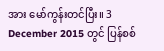အား မော်ကွန်းတင်ပြီး။ 3 December 2015 တွင် ပြန်စစ်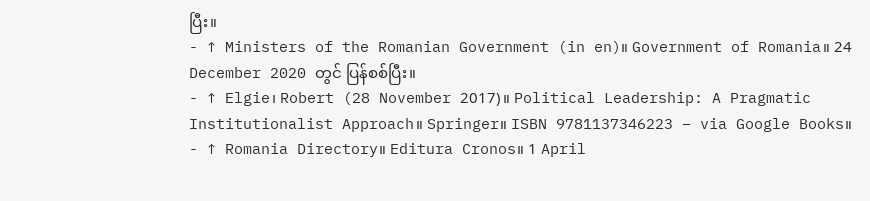ပြီး။
- ↑ Ministers of the Romanian Government (in en)။ Government of Romania။ 24 December 2020 တွင် ပြန်စစ်ပြီး။
- ↑ Elgie၊ Robert (28 November 2017)။ Political Leadership: A Pragmatic Institutionalist Approach။ Springer။ ISBN 9781137346223 – via Google Books။
- ↑ Romania Directory။ Editura Cronos။ 1 April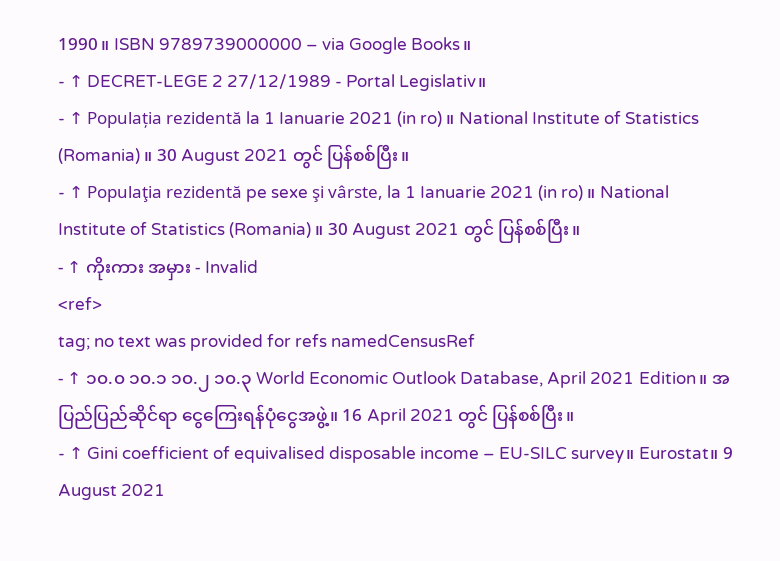1990။ ISBN 9789739000000 – via Google Books။
- ↑ DECRET-LEGE 2 27/12/1989 - Portal Legislativ။
- ↑ Populația rezidentă la 1 Ianuarie 2021 (in ro)။ National Institute of Statistics (Romania)။ 30 August 2021 တွင် ပြန်စစ်ပြီး။
- ↑ Populaţia rezidentă pe sexe şi vârste, la 1 Ianuarie 2021 (in ro)။ National Institute of Statistics (Romania)။ 30 August 2021 တွင် ပြန်စစ်ပြီး။
- ↑ ကိုးကား အမှား - Invalid
<ref>
tag; no text was provided for refs namedCensusRef
- ↑ ၁၀.၀ ၁၀.၁ ၁၀.၂ ၁၀.၃ World Economic Outlook Database, April 2021 Edition။ အပြည်ပြည်ဆိုင်ရာ ငွေကြေးရန်ပုံငွေအဖွဲ့။ 16 April 2021 တွင် ပြန်စစ်ပြီး။
- ↑ Gini coefficient of equivalised disposable income – EU-SILC survey။ Eurostat။ 9 August 2021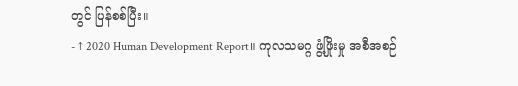တွင် ပြန်စစ်ပြီး။
- ↑ 2020 Human Development Report။ ကုလသမဂ္ဂ ဖွံ့ဖြိုးမှု အစီအစဉ်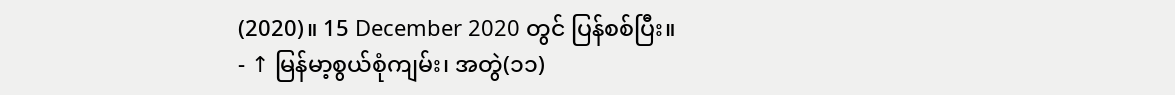(2020)။ 15 December 2020 တွင် ပြန်စစ်ပြီး။
- ↑ မြန်မာ့စွယ်စုံကျမ်း၊ အတွဲ(၁၁)